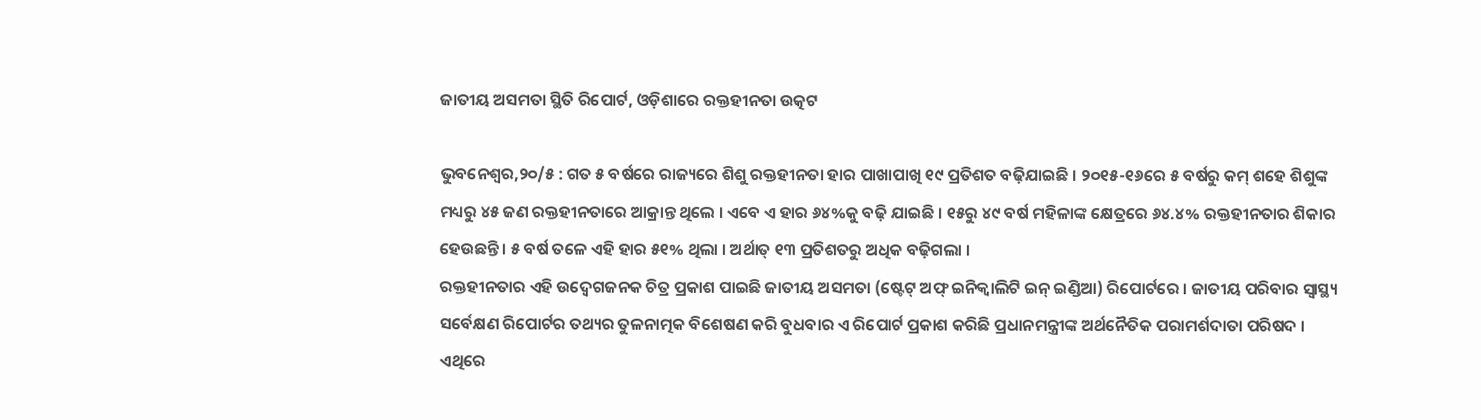ଜାତୀୟ ଅସମତା ସ୍ଥିତି ରିପୋର୍ଟ, ଓଡ଼ିଶାରେ ରକ୍ତହୀନତା ଉତ୍କଟ

ଭୁବନେଶ୍ୱର,୨୦/୫ : ଗତ ୫ ବର୍ଷରେ ରାଜ୍ୟରେ ଶିଶୁ ରକ୍ତହୀନତା ହାର ପାଖାପାଖି ୧୯ ପ୍ରତିଶତ ବଢ଼ିଯାଇଛି । ୨୦୧୫-୧୬ରେ ୫ ବର୍ଷରୁ କମ୍ ଶହେ ଶିଶୁଙ୍କ ମଧ୍ୟରୁ ୪୫ ଜଣ ରକ୍ତହୀନତାରେ ଆକ୍ରାନ୍ତ ଥିଲେ । ଏବେ ଏ ହାର ୬୪%କୁ ବଢ଼ି ଯାଇଛି । ୧୫ରୁ ୪୯ ବର୍ଷ ମହିଳାଙ୍କ କ୍ଷେତ୍ରରେ ୬୪.୪% ରକ୍ତହୀନତାର ଶିକାର ହେଉଛନ୍ତି । ୫ ବର୍ଷ ତଳେ ଏହି ହାର ୫୧% ଥିଲା । ଅର୍ଥାତ୍ ୧୩ ପ୍ରତିଶତରୁ ଅଧିକ ବଢ଼ିଗଲା ।
ରକ୍ତହୀନତାର ଏହି ଉଦ୍ବେଗଜନକ ଚିତ୍ର ପ୍ରକାଶ ପାଇଛି ଜାତୀୟ ଅସମତା (ଷ୍ଟେଟ୍ ଅଫ୍ ଇନିକ୍ୱାଲିଟି ଇନ୍ ଇଣ୍ଡିଆ) ରିପୋର୍ଟରେ । ଜାତୀୟ ପରିବାର ସ୍ୱାସ୍ଥ୍ୟ ସର୍ବେକ୍ଷଣ ରିପୋର୍ଟର ତଥ୍ୟର ତୁଳନାତ୍ମକ ବିଶେଷଣ କରି ବୁଧବାର ଏ ରିପୋର୍ଟ ପ୍ରକାଶ କରିଛି ପ୍ରଧାନମନ୍ତ୍ରୀଙ୍କ ଅର୍ଥନୈତିକ ପରାମର୍ଶଦାତା ପରିଷଦ । ଏଥିରେ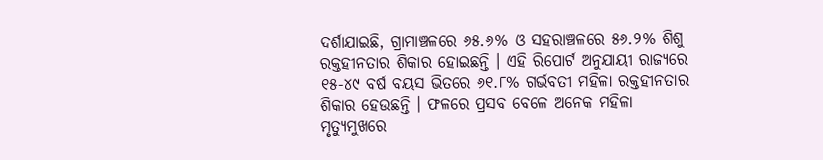ଦର୍ଶାଯାଇଛି, ଗ୍ରାମାଞ୍ଚଳରେ ୬୫.୬% ଓ ସହରାଞ୍ଚଳରେ ୫୬.୨% ଶିଶୁ ରକ୍ତହୀନତାର ଶିକାର ହୋଇଛନ୍ତି । ଏହି ରିପୋର୍ଟ ଅନୁଯାୟୀ ରାଜ୍ୟରେ ୧୫-୪୯ ବର୍ଷ ବୟସ ଭିତରେ ୬୧.୮% ଗର୍ଭବତୀ ମହିଳା ରକ୍ତହୀନତାର ଶିକାର ହେଉଛନ୍ତି । ଫଳରେ ପ୍ରସବ ବେଳେ ଅନେକ ମହିଳା ମୃତ୍ୟୁମୁଖରେ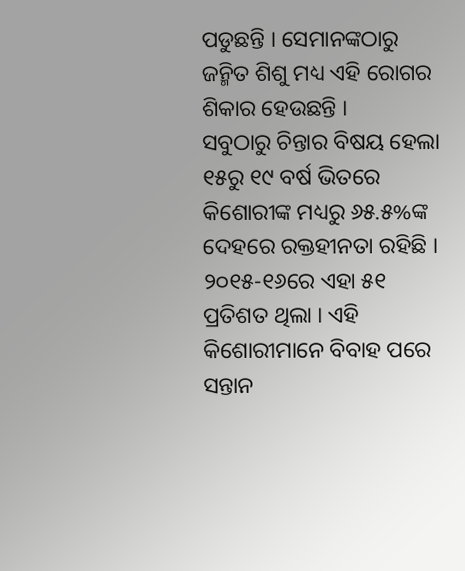ପଡୁଛନ୍ତି । ସେମାନଙ୍କଠାରୁ ଜନ୍ମିତ ଶିଶୁ ମଧ୍ୟ ଏହି ରୋଗର ଶିକାର ହେଉଛନ୍ତି ।
ସବୁଠାରୁ ଚିନ୍ତାର ବିଷୟ ହେଲା ୧୫ରୁ ୧୯ ବର୍ଷ ଭିତରେ କିଶୋରୀଙ୍କ ମଧ୍ୟରୁ ୬୫.୫%ଙ୍କ ଦେହରେ ରକ୍ତହୀନତା ରହିଛି । ୨୦୧୫-୧୬ରେ ଏହା ୫୧ ପ୍ରତିଶତ ଥିଲା । ଏହି କିଶୋରୀମାନେ ବିବାହ ପରେ ସନ୍ତାନ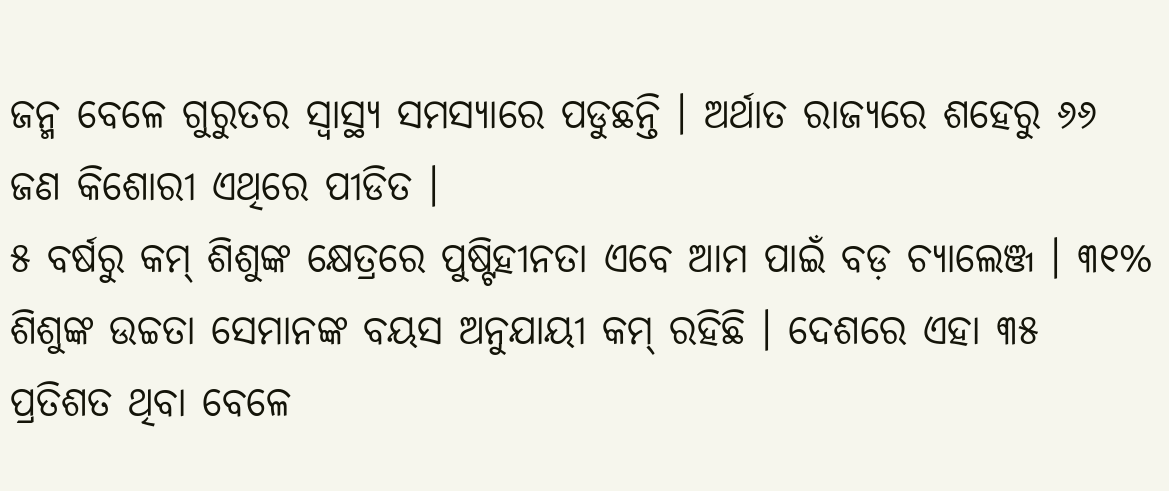ଜନ୍ମ ବେଳେ ଗୁରୁତର ସ୍ୱାସ୍ଥ୍ୟ ସମସ୍ୟାରେ ପଡୁଛନ୍ତି । ଅର୍ଥାତ ରାଜ୍ୟରେ ଶହେରୁ ୬୬ ଜଣ କିଶୋରୀ ଏଥିରେ ପୀଡିତ ।
୫ ବର୍ଷରୁ କମ୍ ଶିଶୁଙ୍କ କ୍ଷେତ୍ରରେ ପୁଷ୍ଟିହୀନତା ଏବେ ଆମ ପାଇଁ ବଡ଼ ଚ୍ୟାଲେଞ୍ଜ । ୩୧% ଶିଶୁଙ୍କ ଉଚ୍ଚତା ସେମାନଙ୍କ ବୟସ ଅନୁଯାୟୀ କମ୍ ରହିଛି । ଦେଶରେ ଏହା ୩୫ ପ୍ରତିଶତ ଥିବା ବେଳେ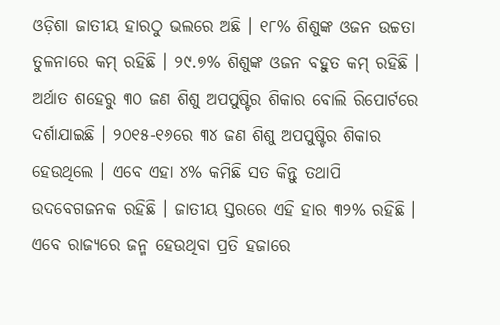ଓଡ଼ିଶା ଜାତୀୟ ହାରଠୁ ଭଲରେ ଅଛି । ୧୮% ଶିଶୁଙ୍କ ଓଜନ ଉଚ୍ଚତା ତୁଳନାରେ କମ୍ ରହିଛି । ୨୯.୭% ଶିଶୁଙ୍କ ଓଜନ ବହୁତ କମ୍ ରହିଛି । ଅର୍ଥାତ ଶହେରୁ ୩୦ ଜଣ ଶିଶୁ ଅପପୁଷ୍ଟିର ଶିକାର ବୋଲି ରିପୋର୍ଟରେ ଦର୍ଶାଯାଇଛି । ୨୦୧୫-୧୬ରେ ୩୪ ଜଣ ଶିଶୁ ଅପପୁଷ୍ଟିର ଶିକାର ହେଉଥିଲେ । ଏବେ ଏହା ୪% କମିଛି ସତ କିନ୍ତୁ ତଥାପି ଉଦବେଗଜନକ ରହିଛି । ଜାତୀୟ ସ୍ତରରେ ଏହି ହାର ୩୨% ରହିଛି ।
ଏବେ ରାଜ୍ୟରେ ଜନ୍ମ ହେଉଥିବା ପ୍ରତି ହଜାରେ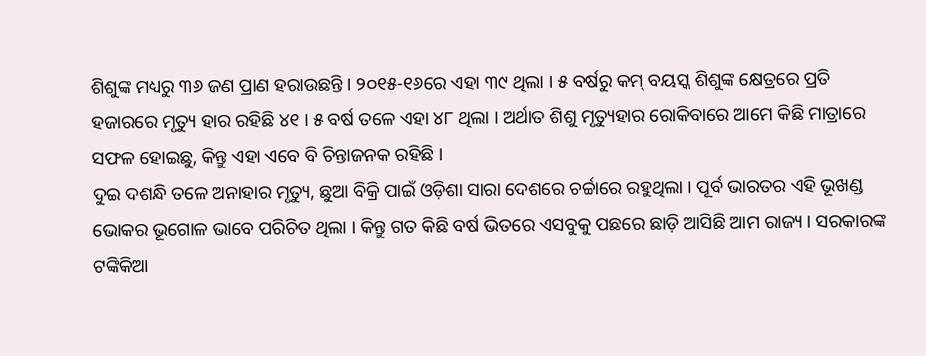ଶିଶୁଙ୍କ ମଧ୍ୟରୁ ୩୬ ଜଣ ପ୍ରାଣ ହରାଉଛନ୍ତି । ୨୦୧୫-୧୬ରେ ଏହା ୩୯ ଥିଲା । ୫ ବର୍ଷରୁ କମ୍ ବୟସ୍କ ଶିଶୁଙ୍କ କ୍ଷେତ୍ରରେ ପ୍ରତି ହଜାରରେ ମୃତ୍ୟୁ ହାର ରହିଛି ୪୧ । ୫ ବର୍ଷ ତଳେ ଏହା ୪୮ ଥିଲା । ଅର୍ଥାତ ଶିଶୁ ମୃତ୍ୟୁହାର ରୋକିବାରେ ଆମେ କିଛି ମାତ୍ରାରେ ସଫଳ ହୋଇଛୁ, କିନ୍ତୁ ଏହା ଏବେ ବି ଚିନ୍ତାଜନକ ରହିଛି ।
ଦୁଇ ଦଶନ୍ଧି ତଳେ ଅନାହାର ମୃତ୍ୟୁ, ଛୁଆ ବିକ୍ରି ପାଇଁ ଓଡ଼ିଶା ସାରା ଦେଶରେ ଚର୍ଚ୍ଚାରେ ରହୁଥିଲା । ପୂର୍ବ ଭାରତର ଏହି ଭୂଖଣ୍ଡ ଭୋକର ଭୂଗୋଳ ଭାବେ ପରିଚିତ ଥିଲା । କିନ୍ତୁ ଗତ କିଛି ବର୍ଷ ଭିତରେ ଏସବୁକୁ ପଛରେ ଛାଡ଼ି ଆସିଛି ଆମ ରାଜ୍ୟ । ସରକାରଙ୍କ ଟଙ୍କିକିଆ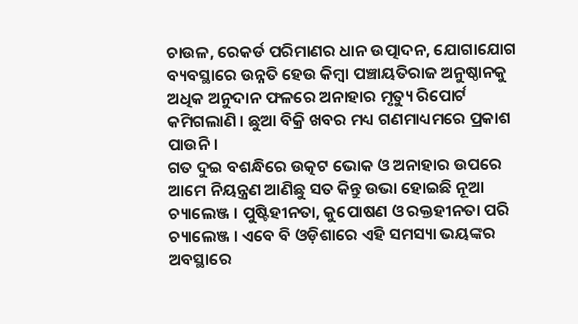ଚାଉଳ, ରେକର୍ଡ ପରିମାଣର ଧାନ ଉତ୍ପାଦନ, ଯୋଗାଯୋଗ ବ୍ୟବସ୍ଥାରେ ଉନ୍ନତି ହେଉ କିମ୍ବା ପଞ୍ଚାୟତିରାଜ ଅନୁଷ୍ଠାନକୁ ଅଧିକ ଅନୁଦାନ ଫଳରେ ଅନାହାର ମୃତ୍ୟୁ ରିପୋର୍ଟ କମିଗଲାଣି । ଛୁଆ ବିକ୍ରି ଖବର ମଧ୍ୟ ଗଣମାଧ୍ୟମରେ ପ୍ରକାଶ ପାଉନି ।
ଗତ ଦୁଇ ବଶନ୍ଧିରେ ଉତ୍କଟ ଭୋକ ଓ ଅନାହାର ଉପରେ ଆମେ ନିୟନ୍ତ୍ରଣ ଆଣିଛୁ ସତ କିନ୍ତୁ ଉଭା ହୋଇଛି ନୂଆ ଚ୍ୟାଲେଞ୍ଜ । ପୁଷ୍ଟିହୀନତା, କୁପୋଷଣ ଓ ରକ୍ତହୀନତା ପରି ଚ୍ୟାଲେଞ୍ଜ । ଏବେ ବି ଓଡ଼ିଶାରେ ଏହି ସମସ୍ୟା ଭୟଙ୍କର ଅବସ୍ଥାରେ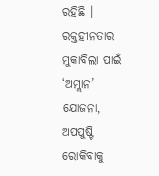ରହିଛି । ରକ୍ତହୀନତାର ମୁକାବିଲା ପାଇଁ ‘ଅମ୍ଲାନ’ ଯୋଜନା, ଅପପୁଷ୍ଟି ରୋକିବାକୁ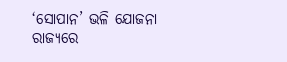‘ସୋପାନ’ ଭଳି ଯୋଜନା ରାଜ୍ୟରେ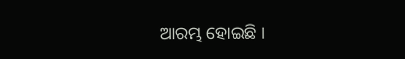ଆରମ୍ଭ ହୋଇଛି ।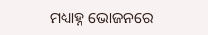ମଧ୍ୟାହ୍ନ ଭୋଜନରେ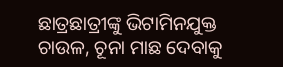ଛାତ୍ରଛାତ୍ରୀଙ୍କୁ ଭିଟାମିନଯୁକ୍ତ ଚାଉଳ, ଚୂନା ମାଛ ଦେବାକୁ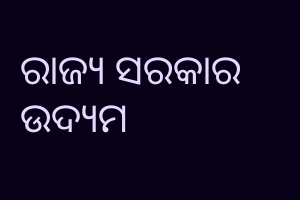ରାଜ୍ୟ ସରକାର ଉଦ୍ୟମ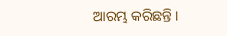ଆରମ୍ଭ କରିଛନ୍ତି ।